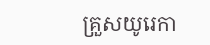គ្រួសយូរេកា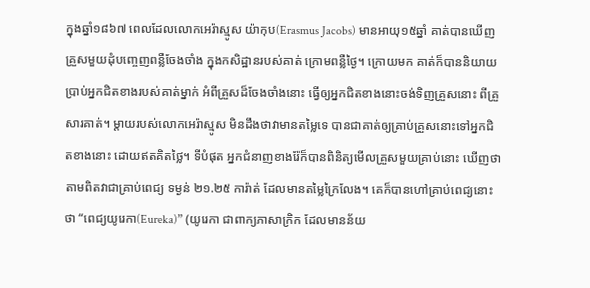ក្នុងឆ្នាំ១៨៦៧ ពេលដែលលោកអេរ៉ាស្មូស យ៉ាកុប(Erasmus Jacobs) មានអាយុ១៥ឆ្នាំ គាត់បានឃើញគ្រួសមួយដុំបញ្ចេញពន្លឺចែងចាំង ក្នុងកសិដ្ឋានរបស់គាត់ ក្រោមពន្លឺថ្ងៃ។ ក្រោយមក គាត់ក៏បាននិយាយប្រាប់អ្នកជិតខាងរបស់គាត់ម្នាក់ អំពីគ្រួសដ៏ចែងចាំងនោះ ធ្វើឲ្យអ្នកជិតខាងនោះចង់ទិញគ្រួសនោះ ពីគ្រួសារគាត់។ ម្តាយរបស់លោកអេរ៉ាស្មូស មិនដឹងថាវាមានតម្លៃទេ បានជាគាត់ឲ្យគ្រាប់គ្រួសនោះទៅអ្នកជិតខាងនោះ ដោយឥតគិតថ្លៃ។ ទីបំផុត អ្នកជំនាញខាងរ៉ែក៏បានពិនិត្យមើលគ្រួសមួយគ្រាប់នោះ ឃើញថា តាមពិតវាជាគ្រាប់ពេជ្យ ទម្ងន់ ២១.២៥ ការ៉ាត់ ដែលមានតម្លៃក្រៃលែង។ គេក៏បានហៅគ្រាប់ពេជ្យនោះថា “ពេជ្យយូរេកា(Eureka)” (យូរេកា ជាពាក្យភាសាក្រិក ដែលមានន័យ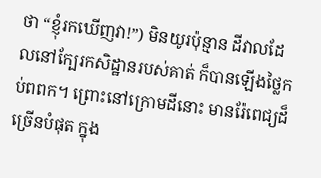ថា “ខ្ញុំរកឃើញវា!”) មិនយូរប៉ុន្មាន ដីវាលដែលនៅក្បែរកសិដ្ឋានរបស់គាត់ ក៏បានឡើងថ្លៃកប់ពពក។ ព្រោះនៅក្រោមដីនោះ មានរ៉ែពេជ្យដ៏ច្រើនបំផុត ក្នុង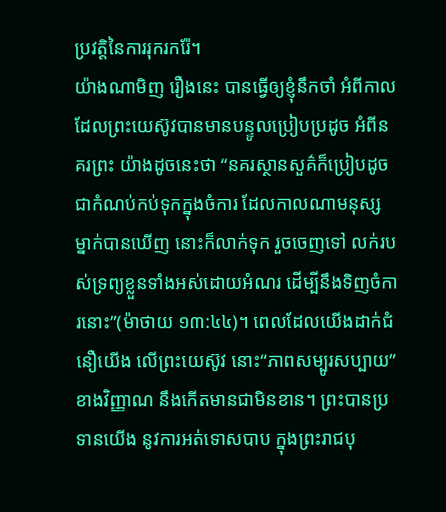ប្រវត្តិនៃការរុករករ៉ែ។
យ៉ាងណាមិញ រឿងនេះ បានធ្វើឲ្យខ្ញុំនឹកចាំ អំពីកាលដែលព្រះយេស៊ូវបានមានបន្ទូលប្រៀបប្រដូច អំពីនគរព្រះ យ៉ាងដូចនេះថា “នគរស្ថានសួគ៌ក៏ប្រៀបដូចជាកំណប់កប់ទុកក្នុងចំការ ដែលកាលណាមនុស្សម្នាក់បានឃើញ នោះក៏លាក់ទុក រួចចេញទៅ លក់របស់ទ្រព្យខ្លួនទាំងអស់ដោយអំណរ ដើម្បីនឹងទិញចំការនោះ”(ម៉ាថាយ ១៣:៤៤)។ ពេលដែលយើងដាក់ជំនឿយើង លើព្រះយេស៊ូវ នោះ“ភាពសម្បូរសប្បាយ” ខាងវិញ្ញាណ នឹងកើតមានជាមិនខាន។ ព្រះបានប្រទានយើង នូវការអត់ទោសបាប ក្នុងព្រះរាជបុ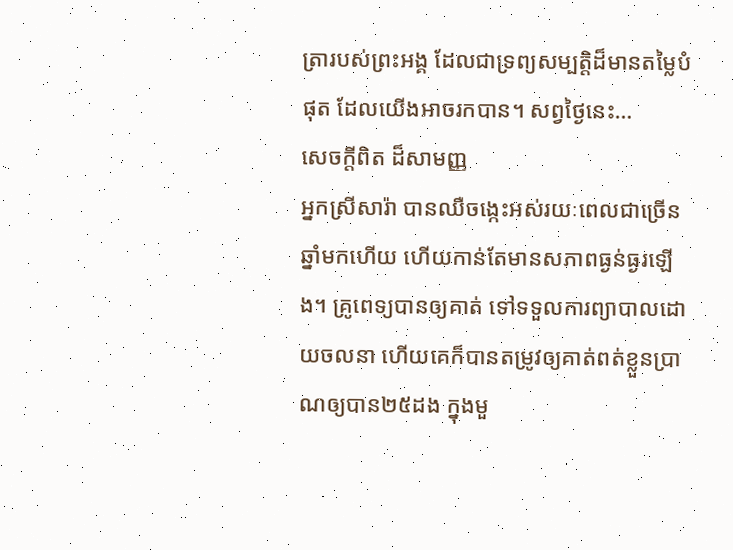ត្រារបស់ព្រះអង្គ ដែលជាទ្រព្យសម្បត្តិដ៏មានតម្លៃបំផុត ដែលយើងអាចរកបាន។ សព្វថ្ងៃនេះ…
សេចក្តីពិត ដ៏សាមញ្ញ
អ្នកស្រីសារ៉ា បានឈឺចង្កេះអស់រយៈពេលជាច្រើនឆ្នាំមកហើយ ហើយកាន់តែមានសភាពធ្ងន់ធ្ងរឡើង។ គ្រូពេទ្យបានឲ្យគាត់ ទៅទទួលការព្យាបាលដោយចលនា ហើយគេក៏បានតម្រូវឲ្យគាត់ពត់ខ្លួនប្រាណឲ្យបាន២៥ដង ក្នុងមួ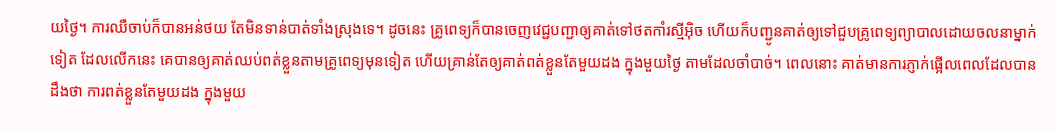យថ្ងៃ។ ការឈឺចាប់ក៏បានអន់ថយ តែមិនទាន់បាត់ទាំងស្រុងទេ។ ដូចនេះ គ្រូពេទ្យក៏បានចេញវេជ្ជបញ្ជាឲ្យគាត់ទៅថតកាំរស្មីអ៊ិច ហើយក៏បញ្ជូនគាត់ឲ្យទៅជួបគ្រូពេទ្យព្យាបាលដោយចលនាម្នាក់ទៀត ដែលលើកនេះ គេបានឲ្យគាត់ឈប់ពត់ខ្លួនតាមគ្រូពេទ្យមុនទៀត ហើយគ្រាន់តែឲ្យគាត់ពត់ខ្លួនតែមួយដង ក្នុងមួយថ្ងៃ តាមដែលចាំបាច់។ ពេលនោះ គាត់មានការភ្ញាក់ផ្អើលពេលដែលបានដឹងថា ការពត់ខ្លួនតែមួយដង ក្នុងមួយ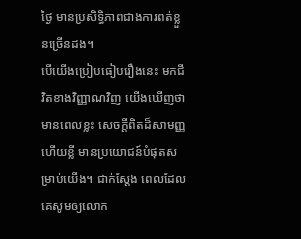ថ្ងៃ មានប្រសិទ្ធិភាពជាងការពត់ខ្លួនច្រើនដង។
បើយើងប្រៀបធៀបរឿងនេះ មកជីវិតខាងវិញ្ញាណវិញ យើងឃើញថា មានពេលខ្លះ សេចក្តីពិតដ៏សាមញ្ញ ហើយខ្លី មានប្រយោជន៍បំផុតសម្រាប់យើង។ ជាក់ស្តែង ពេលដែលគេសូមឲ្យលោក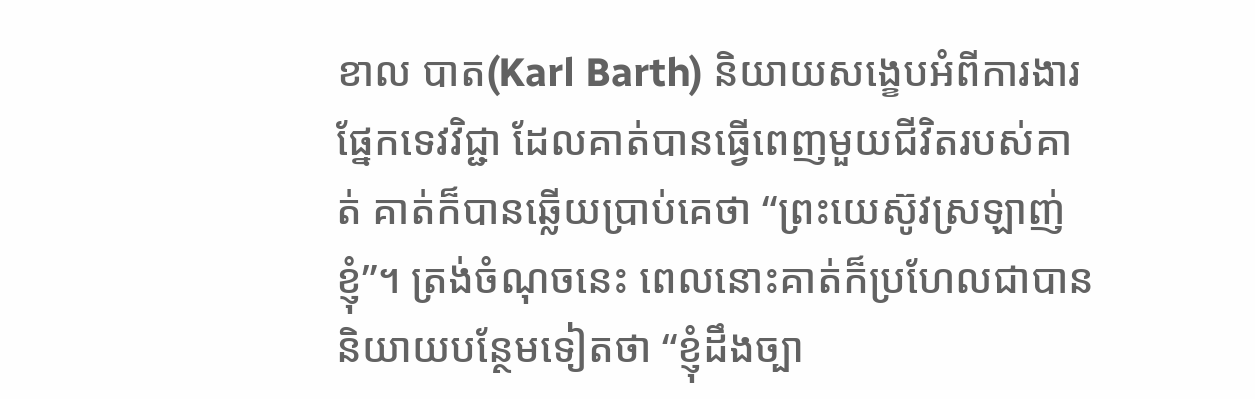ខាល បាត(Karl Barth) និយាយសង្ខេបអំពីការងារផ្នែកទេវវិជ្ជា ដែលគាត់បានធ្វើពេញមួយជីវិតរបស់គាត់ គាត់ក៏បានឆ្លើយប្រាប់គេថា “ព្រះយេស៊ូវស្រឡាញ់ខ្ញុំ”។ ត្រង់ចំណុចនេះ ពេលនោះគាត់ក៏ប្រហែលជាបាននិយាយបន្ថែមទៀតថា “ខ្ញុំដឹងច្បា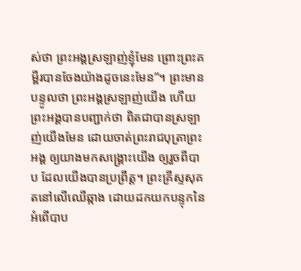ស់ថា ព្រះអង្គស្រឡាញ់ខ្ញុំមែន ព្រោះព្រះគម្ពីរបានចែងយ៉ាងដូចនេះមែន”។ ព្រះមានបន្ទូលថា ព្រះអង្គស្រឡាញ់យើង ហើយព្រះអង្គបានបញ្ជាក់ថា ពិតជាបានស្រឡាញ់យើងមែន ដោយចាត់ព្រះរាជបុត្រាព្រះអង្គ ឲ្យយាងមកសង្រ្គោះយើង ឲ្យរួចពីបាប ដែលយើងបានប្រព្រឹត្ត។ ព្រះគ្រីស្ទសុគតនៅលើឈើឆ្កាង ដោយដកយកបន្ទុកនៃអំពើបាប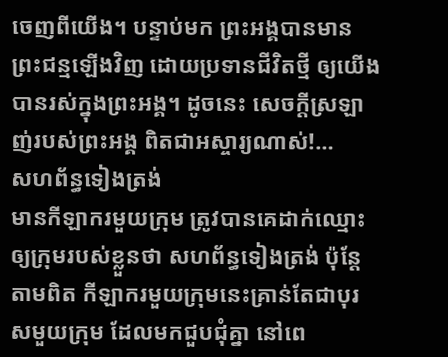ចេញពីយើង។ បន្ទាប់មក ព្រះអង្គបានមានព្រះជន្មឡើងវិញ ដោយប្រទានជីវិតថ្មី ឲ្យយើងបានរស់ក្នុងព្រះអង្គ។ ដូចនេះ សេចក្តីស្រឡាញ់របស់ព្រះអង្គ ពិតជាអស្ចារ្យណាស់!…
សហព័ន្ធទៀងត្រង់
មានកីឡាករមួយក្រុម ត្រូវបានគេដាក់ឈ្មោះឲ្យក្រុមរបស់ខ្លួនថា សហព័ន្ធទៀងត្រង់ ប៉ុន្តែ តាមពិត កីឡាករមួយក្រុមនេះគ្រាន់តែជាបុរសមួយក្រុម ដែលមកជួបជុំគ្នា នៅពេ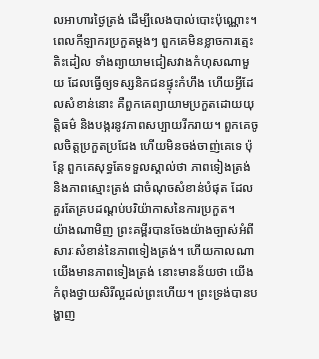លអាហារថ្ងៃត្រង់ ដើម្បីលេងបាល់បោះប៉ុណ្ណោះ។ ពេលកីឡាករប្រកួតម្តងៗ ពួកគេមិនខ្លាចការត្មេះតិះដៀល ទាំងព្យាយាមជៀសវាងកំហុសណាមួយ ដែលធ្វើឲ្យទស្សនិកជនផ្ទុះកំហឹង ហើយអ្វីដែលសំខាន់នោះ គឺពួកគេព្យាយាមប្រកួតដោយយុត្តិធម៌ និងបង្ករនូវភាពសប្បាយរីករាយ។ ពួកគេចូលចិត្តប្រកួតប្រជែង ហើយមិនចង់ចាញ់គេទេ ប៉ុន្តែ ពួកគេសុទ្ធតែទទួលស្គាល់ថា ភាពទៀងត្រង់ និងភាពស្មោះត្រង់ ជាចំណុចសំខាន់បំផុត ដែលគួរតែគ្របដណ្តប់បរិយ៉ាកាសនៃការប្រកួត។
យ៉ាងណាមិញ ព្រះគម្ពីរបានចែងយ៉ាងច្បាស់អំពីសារៈសំខាន់នៃភាពទៀងត្រង់។ ហើយកាលណាយើងមានភាពទៀងត្រង់ នោះមានន័យថា យើងកំពុងថ្វាយសិរីល្អដល់ព្រះហើយ។ ព្រះទ្រង់បានបង្ហាញ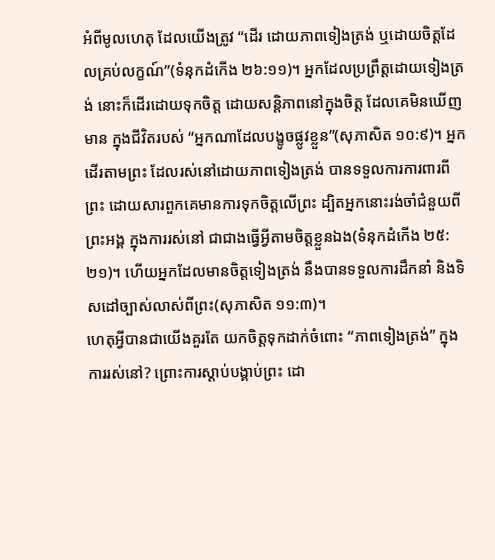អំពីមូលហេតុ ដែលយើងត្រូវ “ដើរ ដោយភាពទៀងត្រង់ ឬដោយចិត្តដែលគ្រប់លក្ខណ៍”(ទំនុកដំកើង ២៦:១១)។ អ្នកដែលប្រព្រឹត្តដោយទៀងត្រង់ នោះក៏ដើរដោយទុកចិត្ត ដោយសន្តិភាពនៅក្នុងចិត្ត ដែលគេមិនឃើញមាន ក្នុងជីវិតរបស់ “អ្នកណាដែលបង្ខូចផ្លូវខ្លួន”(សុភាសិត ១០:៩)។ អ្នកដើរតាមព្រះ ដែលរស់នៅដោយភាពទៀងត្រង់ បានទទួលការការពារពីព្រះ ដោយសារពួកគេមានការទុកចិត្តលើព្រះ ដ្បិតអ្នកនោះរង់ចាំជំនួយពីព្រះអង្គ ក្នុងការរស់នៅ ជាជាងធ្វើអ្វីតាមចិត្តខ្លួនឯង(ទំនុកដំកើង ២៥:២១)។ ហើយអ្នកដែលមានចិត្តទៀងត្រង់ នឹងបានទទួលការដឹកនាំ និងទិសដៅច្បាស់លាស់ពីព្រះ(សុភាសិត ១១:៣)។
ហេតុអ្វីបានជាយើងគួរតែ យកចិត្តទុកដាក់ចំពោះ “ភាពទៀងត្រង់” ក្នុងការរស់នៅ? ព្រោះការស្តាប់បង្គាប់ព្រះ ដោ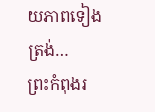យភាពទៀងត្រង់…
ព្រះកំពុងរ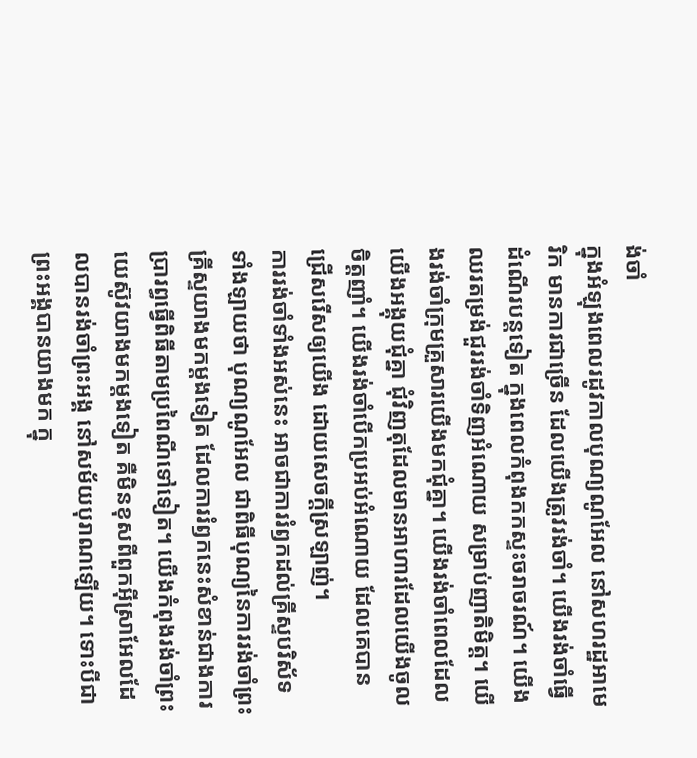ង់ចាំ
ក្នុងអំឡុងពេលរដូវកាលបុណ្យណូអែល នៅសហរដ្ឋអាមេរិក មានការជាច្រើន ដែលយើងត្រូវរង់ចាំ។ យើងរង់ចាំធ្វើដំណើរបន្តទៀត ក្នុងពេលកំពុងកកស្ទះចរាចរណ៍។ យើងឈរតម្រង់ជួររង់ចាំទិញអំណោយ សម្រាប់ញាតិមិត្ត។ យើងរង់ចាំក្រុមគ្រួសារយើងមកជុំគ្នា។ យើងរង់ចាំពេលដែលយើងអង្គុយជុំគ្នា ជុំវិញតុដែលមានអាហារដែលយើងចូលចិត្តញាំ។ យើងរង់ចាំបើកប្រអប់អំណោយ ដែលគេបានជ្រើសរើសឲ្យយើង ដោយសេចក្តីស្រឡាញ់។
ការរង់ចាំទាំងអស់នេះ អាចជាការរំឭកដល់គ្រីស្ទបរិស័ទ ទាំងឡាយថា បុណ្យណូអែល ជាពិធីបុណ្យនៃការរង់ចាំព្រះគ្រីស្ទយាងមកម្តងទៀត ដែលការរំឭកនេះសំខាន់ជាងការប្រារព្ធធ្វើពិធីតាមប្រពៃណីទៅទៀត។ យើងកំពុងរង់ចាំព្រះយេស៊ូវយាងមកម្តងទៀត គឺមិនខុសពីពួកអ៊ីស្រាអែលដែលបានរង់ចាំព្រះអង្គ នៅសម័យបុរាណឡើយ។ ទោះបីជាព្រះអង្គបានយាងមក ក្នុ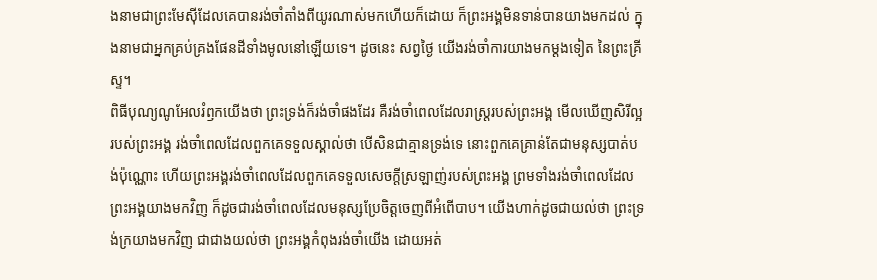ងនាមជាព្រះមែស៊ីដែលគេបានរង់ចាំតាំងពីយូរណាស់មកហើយក៏ដោយ ក៏ព្រះអង្គមិនទាន់បានយាងមកដល់ ក្នុងនាមជាអ្នកគ្រប់គ្រងផែនដីទាំងមូលនៅឡើយទេ។ ដូចនេះ សព្វថ្ងៃ យើងរង់ចាំការយាងមកម្តងទៀត នៃព្រះគ្រីស្ទ។
ពិធីបុណ្យណូអែលរំឭកយើងថា ព្រះទ្រង់ក៏រង់ចាំផងដែរ គឺរង់ចាំពេលដែលរាស្រ្តរបស់ព្រះអង្គ មើលឃើញសិរីល្អរបស់ព្រះអង្គ រង់ចាំពេលដែលពួកគេទទួលស្គាល់ថា បើសិនជាគ្មានទ្រង់ទេ នោះពួកគេគ្រាន់តែជាមនុស្សបាត់បង់ប៉ុណ្ណោះ ហើយព្រះអង្គរង់ចាំពេលដែលពួកគេទទួលសេចក្តីស្រឡាញ់របស់ព្រះអង្គ ព្រមទាំងរង់ចាំពេលដែលព្រះអង្គយាងមកវិញ ក៏ដូចជារង់ចាំពេលដែលមនុស្សប្រែចិត្តចេញពីអំពើបាប។ យើងហាក់ដូចជាយល់ថា ព្រះទ្រង់ក្រយាងមកវិញ ជាជាងយល់ថា ព្រះអង្គកំពុងរង់ចាំយើង ដោយអត់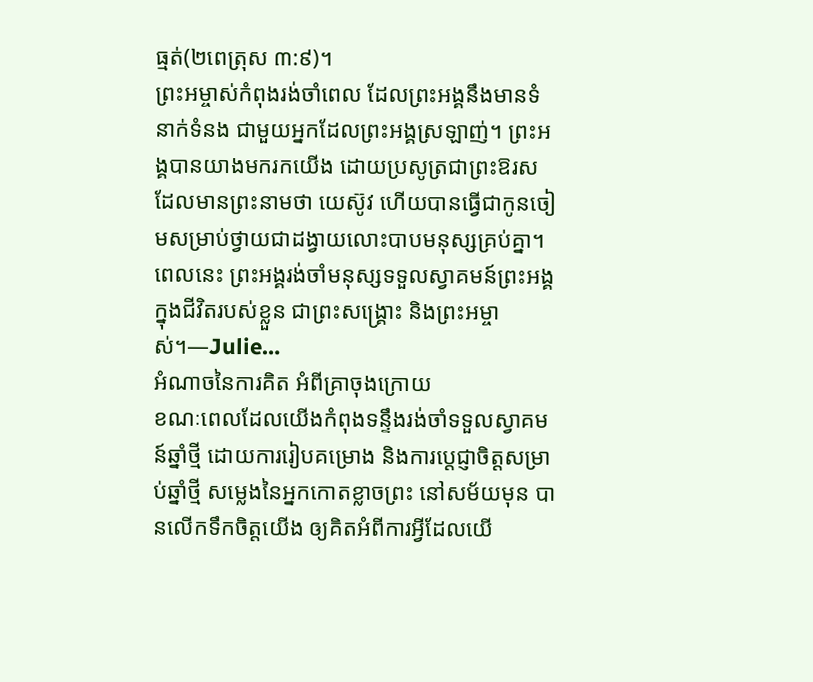ធ្មត់(២ពេត្រុស ៣:៩)។
ព្រះអម្ចាស់កំពុងរង់ចាំពេល ដែលព្រះអង្គនឹងមានទំនាក់ទំនង ជាមួយអ្នកដែលព្រះអង្គស្រឡាញ់។ ព្រះអង្គបានយាងមករកយើង ដោយប្រសូត្រជាព្រះឱរស ដែលមានព្រះនាមថា យេស៊ូវ ហើយបានធ្វើជាកូនចៀមសម្រាប់ថ្វាយជាដង្វាយលោះបាបមនុស្សគ្រប់គ្នា។ ពេលនេះ ព្រះអង្គរង់ចាំមនុស្សទទួលស្វាគមន៍ព្រះអង្គ ក្នុងជីវិតរបស់ខ្លួន ជាព្រះសង្រ្គោះ និងព្រះអម្ចាស់។—Julie…
អំណាចនៃការគិត អំពីគ្រាចុងក្រោយ
ខណៈពេលដែលយើងកំពុងទន្ទឹងរង់ចាំទទួលស្វាគមន៍ឆ្នាំថ្មី ដោយការរៀបគម្រោង និងការប្តេជ្ញាចិត្តសម្រាប់ឆ្នាំថ្មី សម្លេងនៃអ្នកកោតខ្លាចព្រះ នៅសម័យមុន បានលើកទឹកចិត្តយើង ឲ្យគិតអំពីការអ្វីដែលយើ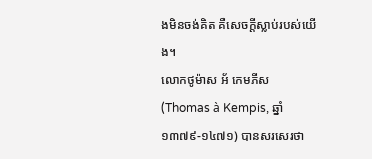ងមិនចង់គិត គឺសេចក្តីស្លាប់របស់យើង។
លោកថូម៉ាស អ័ កេមភីស(Thomas à Kempis, ឆ្នាំ១៣៧៩-១៤៧១) បានសរសេរថា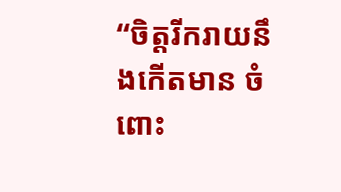“ចិត្តរីករាយនឹងកើតមាន ចំពោះ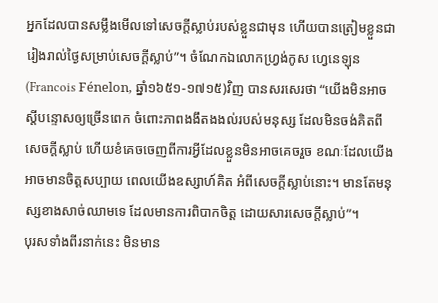អ្នកដែលបានសម្លឹងមើលទៅសេចក្តីស្លាប់របស់ខ្លួនជាមុន ហើយបានត្រៀមខ្លួនជារៀងរាល់ថ្ងៃសម្រាប់សេចក្តីស្លាប់”។ ចំណែកឯលោកហ្រ្វង់កូស ហ្វេនេឡុន(Francois Fénelon, ឆ្នាំ១៦៥១-១៧១៥)វិញ បានសរសេរថា “យើងមិនអាចស្តីបន្ទោសឲ្យច្រើនពេក ចំពោះភាពងងឹតងងល់របស់មនុស្ស ដែលមិនចង់គិតពីសេចក្តីស្លាប់ ហើយខំគេចចេញពីការអ្វីដែលខ្លួនមិនអាចគេចរួច ខណៈដែលយើងអាចមានចិត្តសប្បាយ ពេលយើងឧស្សាហ៍គិត អំពីសេចក្តីស្លាប់នោះ។ មានតែមនុស្សខាងសាច់ឈាមទេ ដែលមានការពិបាកចិត្ត ដោយសារសេចក្តីស្លាប់”។
បុរសទាំងពីរនាក់នេះ មិនមាន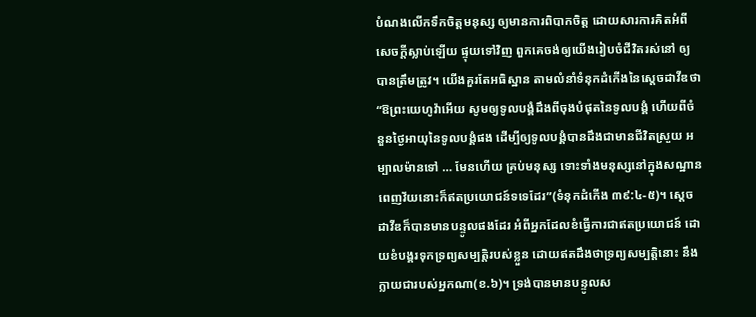បំណងលើកទឹកចិត្តមនុស្ស ឲ្យមានការពិបាកចិត្ត ដោយសារការគិតអំពីសេចក្តីស្លាប់ឡើយ ផ្ទុយទៅវិញ ពួកគេចង់ឲ្យយើងរៀបចំជីវិតរស់នៅ ឲ្យបានត្រឹមត្រូវ។ យើងគួរតែអធិស្ឋាន តាមលំនាំទំនុកដំកើងនៃស្តេចដាវីឌថា “ឱព្រះយេហូវ៉ាអើយ សូមឲ្យទូលបង្គំដឹងពីចុងបំផុតនៃទូលបង្គំ ហើយពីចំនួនថ្ងៃអាយុនៃទូលបង្គំផង ដើម្បីឲ្យទូលបង្គំបានដឹងជាមានជីវិតស្រួយ អម្បាលម៉ានទៅ … មែនហើយ គ្រប់មនុស្ស ទោះទាំងមនុស្សនៅក្នុងសណ្ឋានពេញវ័យនោះក៏ឥតប្រយោជន៍ទទេដែរ”(ទំនុកដំកើង ៣៩:៤-៥)។ ស្តេចដាវីឌក៏បានមានបន្ទូលផងដែរ អំពីអ្នកដែលខំធ្វើការជាឥតប្រយោជន៍ ដោយខំបង្គរទុកទ្រព្យសម្បត្តិរបស់ខ្លួន ដោយឥតដឹងថាទ្រព្យសម្បត្តិនោះ នឹងក្លាយជារបស់អ្នកណា(ខ.៦)។ ទ្រង់បានមានបន្ទូលស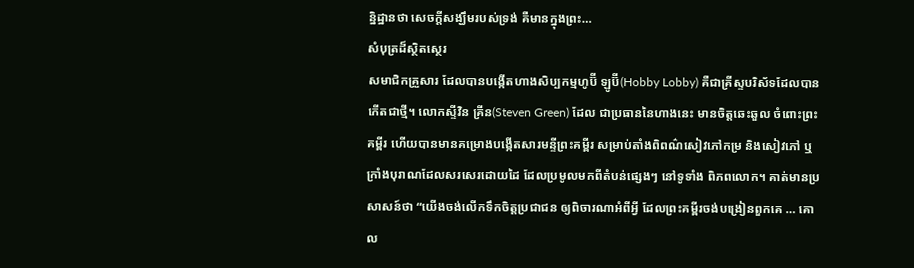ន្និដ្ឋានថា សេចក្តីសង្ឃឹមរបស់ទ្រង់ គឺមានក្នុងព្រះ…
សំបុត្រដ៏ស្ថិតស្ថេរ
សមាជិកគ្រួសារ ដែលបានបង្កើតហាងសិប្បកម្មហូប៊ី ឡូប៊ី(Hobby Lobby) គឺជាគ្រីស្ទបរិស័ទដែលបានកើតជាថ្មី។ លោកស្ទីវិន គ្រីន(Steven Green) ដែល ជាប្រធាននៃហាងនេះ មានចិត្តឆេះឆួល ចំពោះព្រះគម្ពីរ ហើយបានមានគម្រោងបង្កើតសារមន្ទីព្រះគម្ពីរ សម្រាប់តាំងពិពណ៌សៀវភៅកម្រ និងសៀវភៅ ឬក្រាំងបុរាណដែលសរសេរដោយដៃ ដែលប្រមូលមកពីតំបន់ផ្សេងៗ នៅទូទាំង ពិភពលោក។ គាត់មានប្រសាសន៍ថា “យើងចង់លើកទឹកចិត្តប្រជាជន ឲ្យពិចារណាអំពីអ្វី ដែលព្រះគម្ពីរចង់បង្រៀនពួកគេ … គោល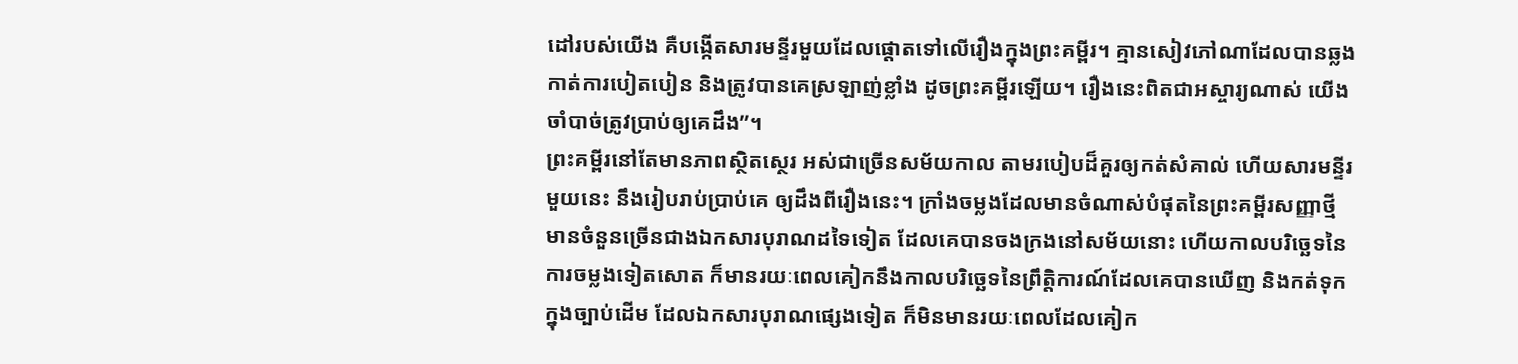ដៅរបស់យើង គឺបង្កើតសារមន្ទីរមួយដែលផ្តោតទៅលើរឿងក្នុងព្រះគម្ពីរ។ គ្មានសៀវភៅណាដែលបានឆ្លងកាត់ការបៀតបៀន និងត្រូវបានគេស្រឡាញ់ខ្លាំង ដូចព្រះគម្ពីរឡើយ។ រឿងនេះពិតជាអស្ចារ្យណាស់ យើងចាំបាច់ត្រូវប្រាប់ឲ្យគេដឹង”។
ព្រះគម្ពីរនៅតែមានភាពស្ថិតស្ថេរ អស់ជាច្រើនសម័យកាល តាមរបៀបដ៏គួរឲ្យកត់សំគាល់ ហើយសារមន្ទីរមួយនេះ នឹងរៀបរាប់ប្រាប់គេ ឲ្យដឹងពីរឿងនេះ។ ក្រាំងចម្លងដែលមានចំណាស់បំផុតនៃព្រះគម្ពីរសញ្ញាថ្មី មានចំនួនច្រើនជាងឯកសារបុរាណដទៃទៀត ដែលគេបានចងក្រងនៅសម័យនោះ ហើយកាលបរិច្ឆេទនៃការចម្លងទៀតសោត ក៏មានរយៈពេលគៀកនឹងកាលបរិច្ឆេទនៃព្រឹត្តិការណ៍ដែលគេបានឃើញ និងកត់ទុកក្នុងច្បាប់ដើម ដែលឯកសារបុរាណផ្សេងទៀត ក៏មិនមានរយៈពេលដែលគៀក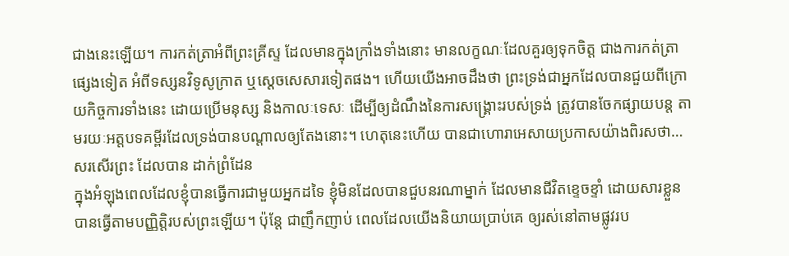ជាងនេះឡើយ។ ការកត់ត្រាអំពីព្រះគ្រីស្ទ ដែលមានក្នុងក្រាំងទាំងនោះ មានលក្ខណៈដែលគួរឲ្យទុកចិត្ត ជាងការកត់ត្រាផ្សេងទៀត អំពីទស្សនវិទូសូក្រាត ឬស្តេចសេសារទៀតផង។ ហើយយើងអាចដឹងថា ព្រះទ្រង់ជាអ្នកដែលបានជួយពីក្រោយកិច្ចការទាំងនេះ ដោយប្រើមនុស្ស និងកាលៈទេសៈ ដើម្បីឲ្យដំណឹងនៃការសង្រ្គោះរបស់ទ្រង់ ត្រូវបានចែកផ្សាយបន្ត តាមរយៈអត្តបទគម្ពីរដែលទ្រង់បានបណ្តាលឲ្យតែងនោះ។ ហេតុនេះហើយ បានជាហោរាអេសាយប្រកាសយ៉ាងពិរសថា…
សរសើរព្រះ ដែលបាន ដាក់ព្រំដែន
ក្នុងអំឡុងពេលដែលខ្ញុំបានធ្វើការជាមួយអ្នកដទៃ ខ្ញុំមិនដែលបានជួបនរណាម្នាក់ ដែលមានជីវិតខ្ទេចខ្ទាំ ដោយសារខ្លួនបានធ្វើតាមបញ្ញិត្តិរបស់ព្រះឡើយ។ ប៉ុន្តែ ជាញឹកញាប់ ពេលដែលយើងនិយាយប្រាប់គេ ឲ្យរស់នៅតាមផ្លូវរប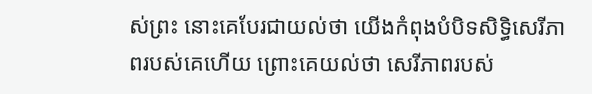ស់ព្រះ នោះគេបែរជាយល់ថា យើងកំពុងបំបិទសិទ្ធិសេរីភាពរបស់គេហើយ ព្រោះគេយល់ថា សេរីភាពរបស់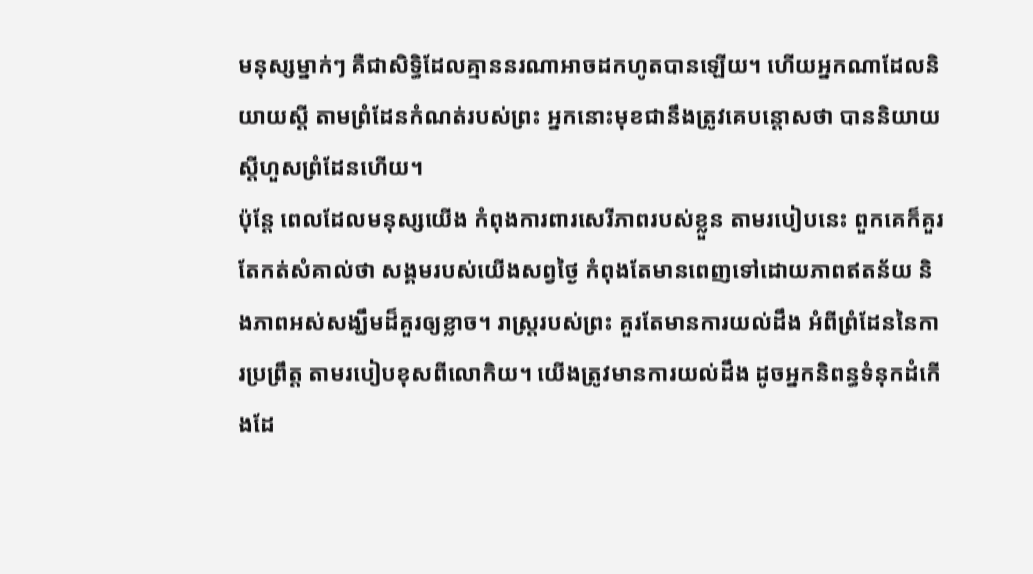មនុស្សម្នាក់ៗ គឺជាសិទ្ធិដែលគ្មាននរណាអាចដកហូតបានឡើយ។ ហើយអ្នកណាដែលនិយាយស្តី តាមព្រំដែនកំណត់របស់ព្រះ អ្នកនោះមុខជានឹងត្រូវគេបន្តោសថា បាននិយាយស្តីហួសព្រំដែនហើយ។
ប៉ុន្តែ ពេលដែលមនុស្សយើង កំពុងការពារសេរីភាពរបស់ខ្លួន តាមរបៀបនេះ ពួកគេក៏គួរតែកត់សំគាល់ថា សង្គមរបស់យើងសព្វថ្ងៃ កំពុងតែមានពេញទៅដោយភាពឥតន័យ និងភាពអស់សង្ឃឹមដ៏គួរឲ្យខ្លាច។ រាស្រ្តរបស់ព្រះ គួរតែមានការយល់ដឹង អំពីព្រំដែននៃការប្រព្រឹត្ត តាមរបៀបខុសពីលោកិយ។ យើងត្រូវមានការយល់ដឹង ដូចអ្នកនិពន្ធទំនុកដំកើងដែ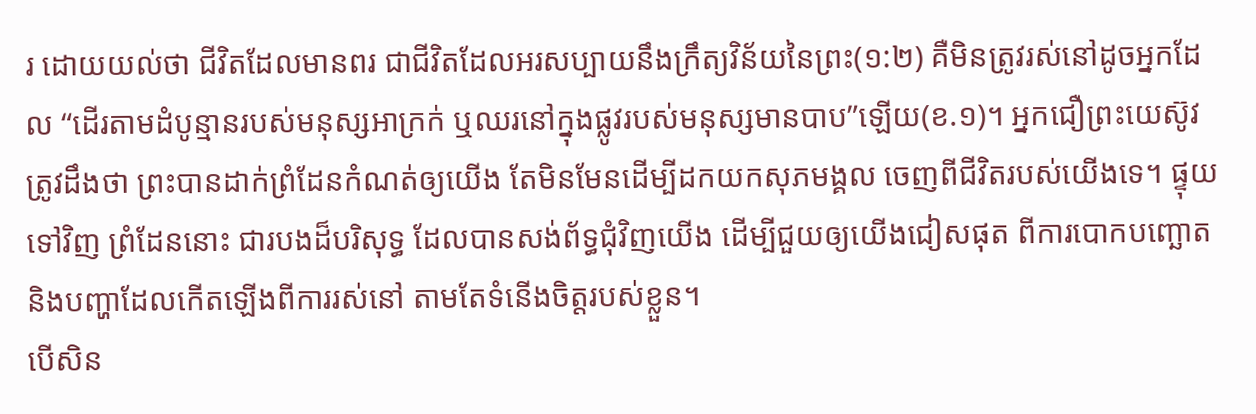រ ដោយយល់ថា ជីវិតដែលមានពរ ជាជីវិតដែលអរសប្បាយនឹងក្រឹត្យវិន័យនៃព្រះ(១:២) គឺមិនត្រូវរស់នៅដូចអ្នកដែល “ដើរតាមដំបូន្មានរបស់មនុស្សអាក្រក់ ឬឈរនៅក្នុងផ្លូវរបស់មនុស្សមានបាប”ឡើយ(ខ.១)។ អ្នកជឿព្រះយេស៊ូវត្រូវដឹងថា ព្រះបានដាក់ព្រំដែនកំណត់ឲ្យយើង តែមិនមែនដើម្បីដកយកសុភមង្គល ចេញពីជីវិតរបស់យើងទេ។ ផ្ទុយទៅវិញ ព្រំដែននោះ ជារបងដ៏បរិសុទ្ធ ដែលបានសង់ព័ទ្ធជុំវិញយើង ដើម្បីជួយឲ្យយើងជៀសផុត ពីការបោកបញ្ឆោត និងបញ្ហាដែលកើតឡើងពីការរស់នៅ តាមតែទំនើងចិត្តរបស់ខ្លួន។
បើសិន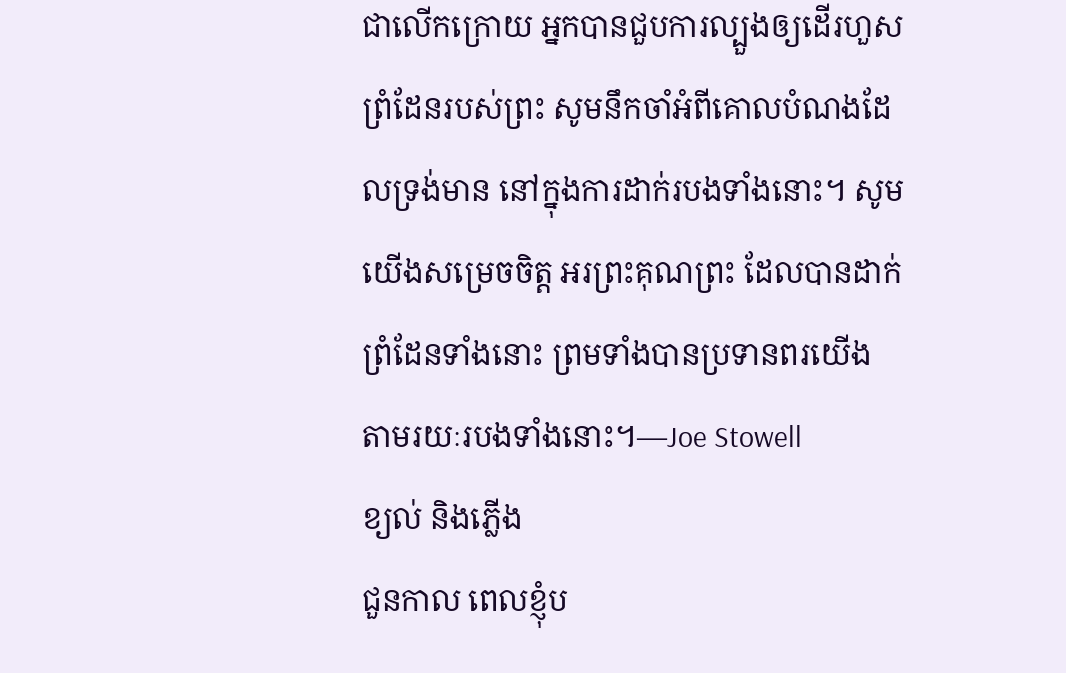ជាលើកក្រោយ អ្នកបានជួបការល្បួងឲ្យដើរហួសព្រំដែនរបស់ព្រះ សូមនឹកចាំអំពីគោលបំណងដែលទ្រង់មាន នៅក្នុងការដាក់របងទាំងនោះ។ សូមយើងសម្រេចចិត្ត អរព្រះគុណព្រះ ដែលបានដាក់ព្រំដែនទាំងនោះ ព្រមទាំងបានប្រទានពរយើង តាមរយៈរបងទាំងនោះ។—Joe Stowell
ខ្យល់ និងភ្លើង
ជួនកាល ពេលខ្ញុំប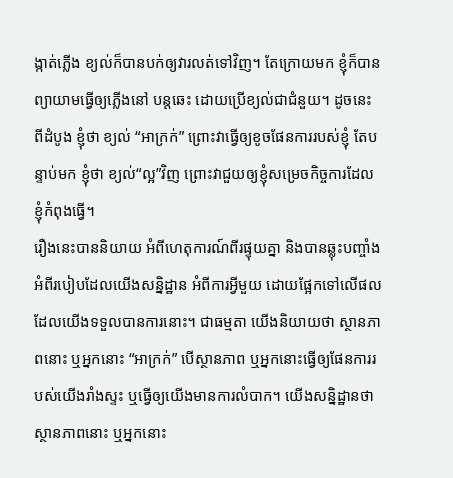ង្កាត់ភ្លើង ខ្យល់ក៏បានបក់ឲ្យវារលត់ទៅវិញ។ តែក្រោយមក ខ្ញុំក៏បានព្យាយាមធ្វើឲ្យភ្លើងនៅ បន្តឆេះ ដោយប្រើខ្យល់ជាជំនួយ។ ដូចនេះ ពីដំបូង ខ្ញុំថា ខ្យល់ “អាក្រក់” ព្រោះវាធ្វើឲ្យខូចផែនការរបស់ខ្ញុំ តែបន្ទាប់មក ខ្ញុំថា ខ្យល់“ល្អ”វិញ ព្រោះវាជួយឲ្យខ្ញុំសម្រេចកិច្ចការដែលខ្ញុំកំពុងធ្វើ។
រឿងនេះបាននិយាយ អំពីហេតុការណ៍ពីរផ្ទុយគ្នា និងបានឆ្លុះបញ្ចាំង អំពីរបៀបដែលយើងសន្និដ្ឋាន អំពីការអ្វីមួយ ដោយផ្អែកទៅលើផលដែលយើងទទួលបានការនោះ។ ជាធម្មតា យើងនិយាយថា ស្ថានភាពនោះ ឬអ្នកនោះ “អាក្រក់” បើស្ថានភាព ឬអ្នកនោះធ្វើឲ្យផែនការរបស់យើងរាំងស្ទះ ឬធ្វើឲ្យយើងមានការលំបាក។ យើងសន្និដ្ឋានថា ស្ថានភាពនោះ ឬអ្នកនោះ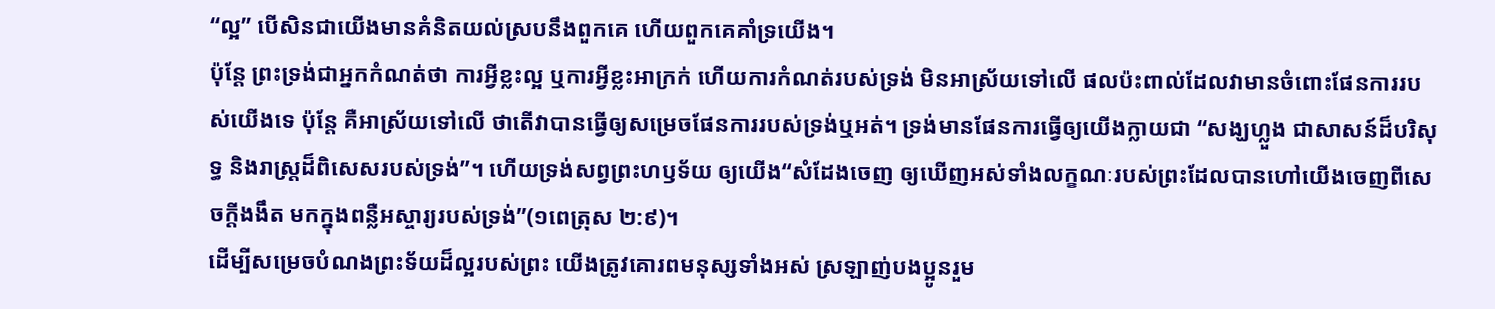“ល្អ” បើសិនជាយើងមានគំនិតយល់ស្របនឹងពួកគេ ហើយពួកគេគាំទ្រយើង។
ប៉ុន្តែ ព្រះទ្រង់ជាអ្នកកំណត់ថា ការអ្វីខ្លះល្អ ឬការអ្វីខ្លះអាក្រក់ ហើយការកំណត់របស់ទ្រង់ មិនអាស្រ័យទៅលើ ផលប៉ះពាល់ដែលវាមានចំពោះផែនការរបស់យើងទេ ប៉ុន្តែ គឺអាស្រ័យទៅលើ ថាតើវាបានធ្វើឲ្យសម្រេចផែនការរបស់ទ្រង់ឬអត់។ ទ្រង់មានផែនការធ្វើឲ្យយើងក្លាយជា “សង្ឃហ្លួង ជាសាសន៍ដ៏បរិសុទ្ធ និងរាស្រ្តដ៏ពិសេសរបស់ទ្រង់”។ ហើយទ្រង់សព្វព្រះហឫទ័យ ឲ្យយើង“សំដែងចេញ ឲ្យឃើញអស់ទាំងលក្ខណៈរបស់ព្រះដែលបានហៅយើងចេញពីសេចក្តីងងឹត មកក្នុងពន្លឺអស្ចារ្យរបស់ទ្រង់”(១ពេត្រុស ២:៩)។
ដើម្បីសម្រេចបំណងព្រះទ័យដ៏ល្អរបស់ព្រះ យើងត្រូវគោរពមនុស្សទាំងអស់ ស្រឡាញ់បងប្អូនរួម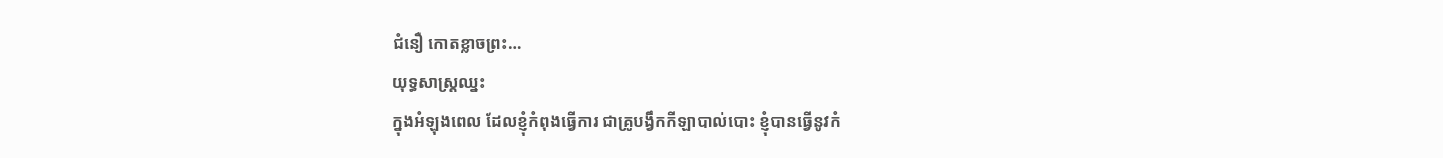ជំនឿ កោតខ្លាចព្រះ…
យុទ្ធសាស្រ្តឈ្នះ
ក្នុងអំឡុងពេល ដែលខ្ញុំកំពុងធ្វើការ ជាគ្រូបង្វឹកកីឡាបាល់បោះ ខ្ញុំបានធ្វើនូវកំ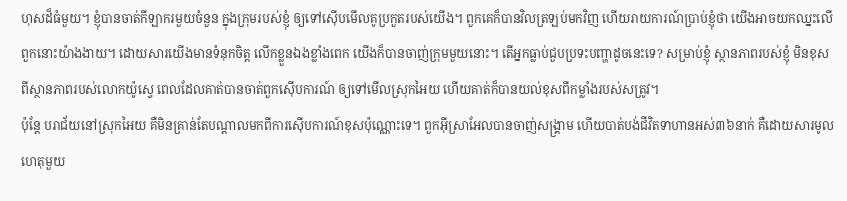ហុសដ៏ធំមួយ។ ខ្ញុំបានចាត់កីឡាករមួយចំនួន ក្នុងក្រុមរបស់ខ្ញុំ ឲ្យទៅស៊ើបមើលគូប្រកួតរបស់យើង។ ពួកគេក៏បានវិលត្រឡប់មកវិញ ហើយរាយការណ៍ប្រាប់ខ្ញុំថា យើងអាចយកឈ្នះលើពួកនោះយ៉ាងងាយ។ ដោយសារយើងមានទំនុកចិត្ត លើកខ្លួនឯងខ្លាំងពេក យើងក៏បានចាញ់ក្រុមមួយនោះ។ តើអ្នកធ្លាប់ជួបប្រទះបញ្ហាដូចនេះទេ? សម្រាប់ខ្ញុំ ស្ថានភាពរបស់ខ្ញុំ មិនខុសពីស្ថានភាពរបស់លោកយ៉ូសេ្វ ពេលដែលគាត់បានចាត់ពួកស៊ើបការណ៍ ឲ្យទៅមើលស្រុកអៃយ ហើយគាត់ក៏បានយល់ខុសពីកម្លាំងរបស់សត្រូវ។
ប៉ុន្តែ បរាជ័យនៅស្រុកអៃយ គឺមិនគ្រាន់តែបណ្តាលមកពីការស៊ើបការណ៍ខុសប៉ុណ្ណោះទេ។ ពួកអ៊ីស្រាអែលបានចាញ់សង្រ្គាម ហើយបាត់បង់ជីវិតទាហានអស់៣៦នាក់ គឺដោយសារមូលហេតុមួយ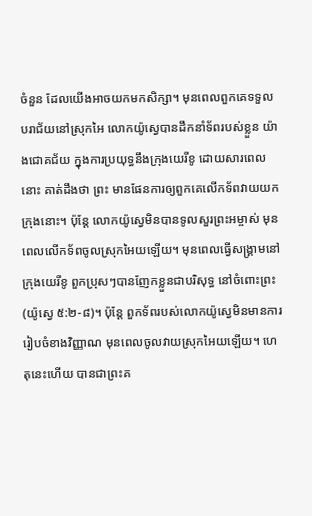ចំនួន ដែលយើងអាចយកមកសិក្សា។ មុនពេលពួកគេទទួលបរាជ័យនៅស្រុកអៃ លោកយ៉ូស្វេបានដឹកនាំទ័ពរបស់ខ្លួន យ៉ាងជោគជ័យ ក្នុងការប្រយុទ្ធនឹងក្រុងយេរីខូ ដោយសារពេលនោះ គាត់ដឹងថា ព្រះ មានផែនការឲ្យពួកគេលើកទ័ពវាយយកក្រុងនោះ។ ប៉ុន្តែ លោកយ៉ូស្វេមិនបានទូលសួរព្រះអម្ចាស់ មុនពេលលើកទ័ពចូលស្រុកអៃយឡើយ។ មុនពេលធ្វើសង្រ្គាមនៅក្រុងយេរីខូ ពួកប្រុសៗបានញែកខ្លួនជាបរិសុទ្ធ នៅចំពោះព្រះ(យ៉ូស្វេ ៥:២-៨)។ ប៉ុន្តែ ពួកទ័ពរបស់លោកយ៉ូស្វេមិនមានការរៀបចំខាងវិញ្ញាណ មុនពេលចូលវាយស្រុកអៃយឡើយ។ ហេតុនេះហើយ បានជាព្រះគ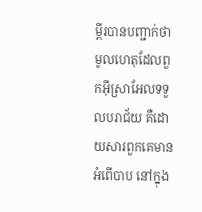ម្ពីរបានបញ្ជាក់ថា មូលហេតុដែលពួកអ៊ីស្រាអែលទទួលបរាជ័យ គឺដោយសារពួកគេមានអំពើបាប នៅក្នុង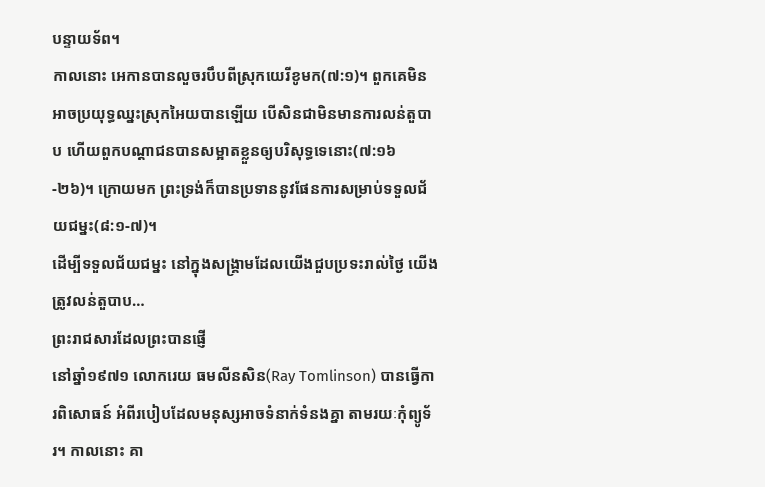បន្ទាយទ័ព។
កាលនោះ អេកានបានលួចរបឹបពីស្រុកយេរីខូមក(៧:១)។ ពួកគេមិនអាចប្រយុទ្ធឈ្នះស្រុកអៃយបានឡើយ បើសិនជាមិនមានការលន់តួបាប ហើយពួកបណ្តាជនបានសម្អាតខ្លួនឲ្យបរិសុទ្ធទេនោះ(៧:១៦-២៦)។ ក្រោយមក ព្រះទ្រង់ក៏បានប្រទាននូវផែនការសម្រាប់ទទួលជ័យជម្នះ(៨:១-៧)។
ដើម្បីទទួលជ័យជម្នះ នៅក្នុងសង្រ្គាមដែលយើងជួបប្រទះរាល់ថ្ងៃ យើងត្រូវលន់តួបាប…
ព្រះរាជសារដែលព្រះបានផ្ញើ
នៅឆ្នាំ១៩៧១ លោករេយ ធមលីនសិន(Ray Tomlinson) បានធ្វើការពិសោធន៍ អំពីរបៀបដែលមនុស្សអាចទំនាក់ទំនងគ្នា តាមរយៈកុំព្យូទ័រ។ កាលនោះ គា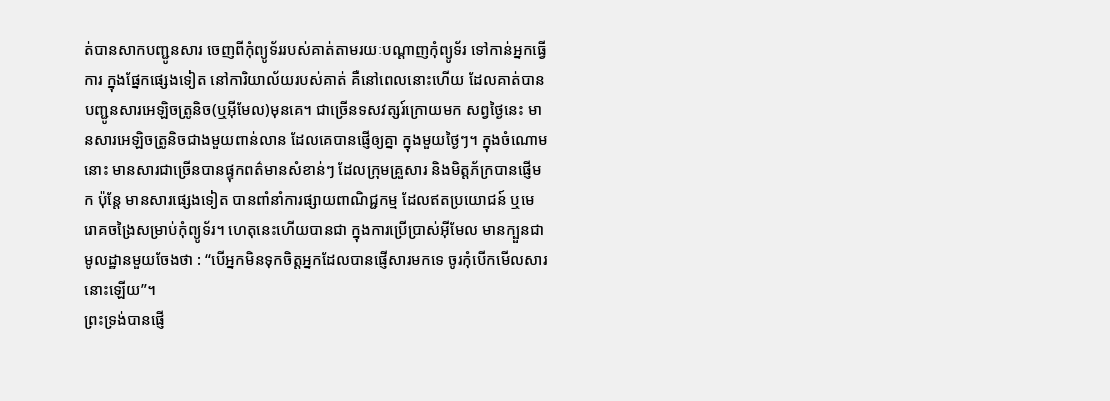ត់បានសាកបញ្ជូនសារ ចេញពីកុំព្យូទ័ររបស់គាត់តាមរយៈបណ្តាញកុំព្យូទ័រ ទៅកាន់អ្នកធ្វើការ ក្នុងផ្នែកផ្សេងទៀត នៅការិយាល័យរបស់គាត់ គឺនៅពេលនោះហើយ ដែលគាត់បានបញ្ជូនសារអេឡិចត្រូនិច(ឬអ៊ីមែល)មុនគេ។ ជាច្រើនទសវត្សរ៍ក្រោយមក សព្វថ្ងៃនេះ មានសារអេឡិចត្រូនិចជាងមួយពាន់លាន ដែលគេបានផ្ញើឲ្យគ្នា ក្នុងមួយថ្ងៃៗ។ ក្នុងចំណោមនោះ មានសារជាច្រើនបានផ្ទុកពត៌មានសំខាន់ៗ ដែលក្រុមគ្រួសារ និងមិត្តភ័ក្របានផ្ញើមក ប៉ុន្តែ មានសារផ្សេងទៀត បានពាំនាំការផ្សាយពាណិជ្ជកម្ម ដែលឥតប្រយោជន៍ ឬមេរោគចង្រៃសម្រាប់កុំព្យូទ័រ។ ហេតុនេះហើយបានជា ក្នុងការប្រើប្រាស់អ៊ីមែល មានក្បួនជាមូលដ្ឋានមួយចែងថា : “បើអ្នកមិនទុកចិត្តអ្នកដែលបានផ្ញើសារមកទេ ចូរកុំបើកមើលសារនោះឡើយ”។
ព្រះទ្រង់បានផ្ញើ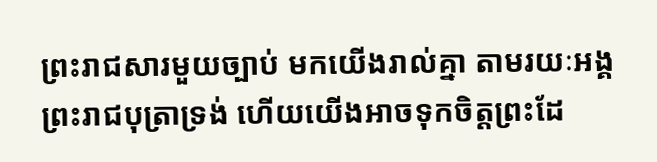ព្រះរាជសារមួយច្បាប់ មកយើងរាល់គ្នា តាមរយៈអង្គព្រះរាជបុត្រាទ្រង់ ហើយយើងអាចទុកចិត្តព្រះដែ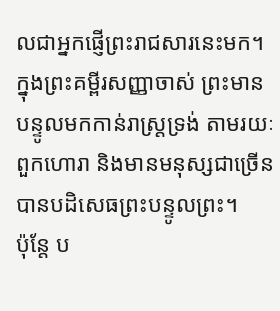លជាអ្នកផ្ញើព្រះរាជសារនេះមក។ ក្នុងព្រះគម្ពីរសញ្ញាចាស់ ព្រះមានបន្ទូលមកកាន់រាស្រ្តទ្រង់ តាមរយៈពួកហោរា និងមានមនុស្សជាច្រើនបានបដិសេធព្រះបន្ទូលព្រះ។
ប៉ុន្តែ ប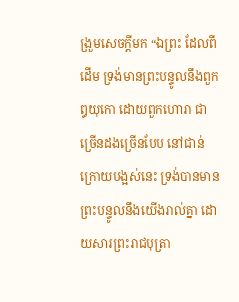ង្រួមសេចក្តីមក “ឯព្រះ ដែលពីដើម ទ្រង់មានព្រះបន្ទូលនឹងពួកឰយុកោ ដោយពួកហោរា ជាច្រើនដងច្រើនបែប នៅជាន់ក្រោយបង្អស់នេះ ទ្រង់បានមានព្រះបន្ទូលនឹងយើងរាល់គ្នា ដោយសារព្រះរាជបុត្រា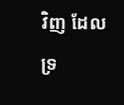វិញ ដែលទ្រ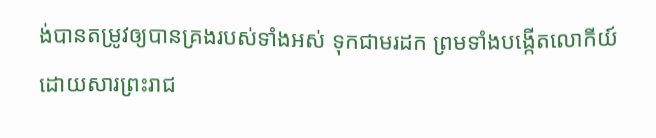ង់បានតម្រូវឲ្យបានគ្រងរបស់ទាំងអស់ ទុកជាមរដក ព្រមទាំងបង្កើតលោកីយ៍ ដោយសារព្រះរាជ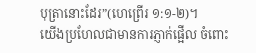បុត្រានោះដែរ”(ហេព្រើរ ១:១-២)។
យើងប្រហែលជាមានការភ្ញាក់ផ្អើល ចំពោះ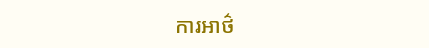ការអាថ៌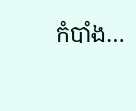កំបាំង…